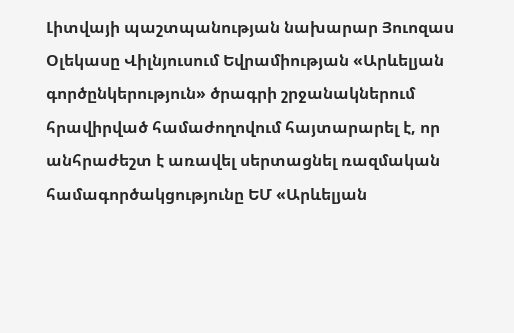Լիտվայի պաշտպանության նախարար Յուոզաս Օլեկասը Վիլնյուսում Եվրամիության «Արևելյան գործընկերություն» ծրագրի շրջանակներում հրավիրված համաժողովում հայտարարել է, որ անհրաժեշտ է առավել սերտացնել ռազմական համագործակցությունը ԵՄ «Արևելյան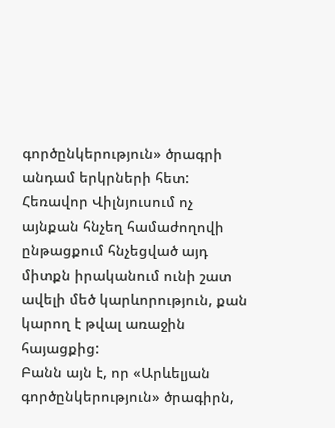գործընկերություն» ծրագրի անդամ երկրների հետ: Հեռավոր Վիլնյուսում ոչ այնքան հնչեղ համաժողովի ընթացքում հնչեցված այդ միտքն իրականում ունի շատ ավելի մեծ կարևորություն, քան կարող է թվալ առաջին հայացքից:
Բանն այն է, որ «Արևելյան գործընկերություն» ծրագիրն,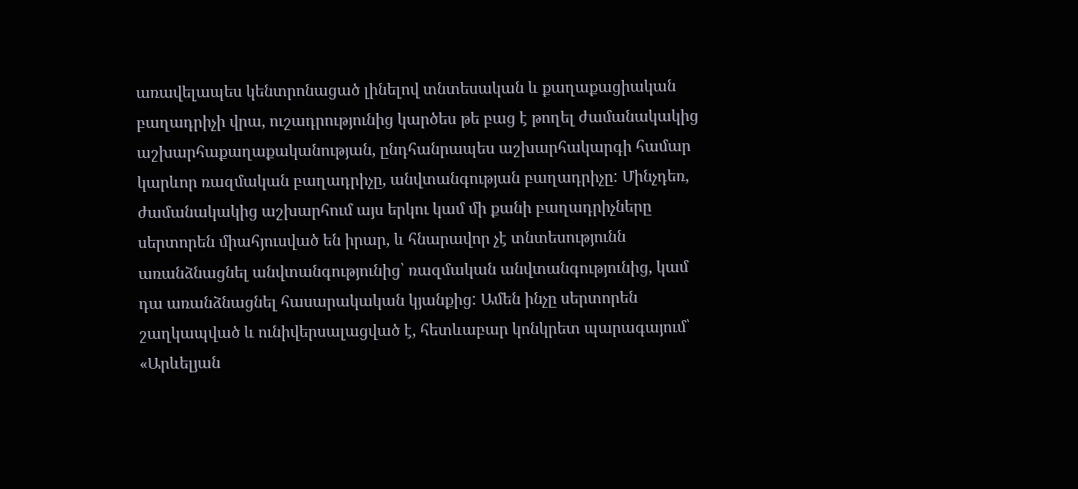առավելապես կենտրոնացած լինելով տնտեսական և քաղաքացիական բաղադրիչի վրա, ուշադրությունից կարծես թե բաց է թողել ժամանակակից աշխարհաքաղաքականության, ընդհանրապես աշխարհակարգի համար կարևոր ռազմական բաղադրիչը, անվտանգության բաղադրիչը: Մինչդեռ, ժամանակակից աշխարհում այս երկու կամ մի քանի բաղադրիչները սերտորեն միահյուսված են իրար, և հնարավոր չէ տնտեսությունն առանձնացնել անվտանգությունից՝ ռազմական անվտանգությունից, կամ դա առանձնացնել հասարակական կյանքից: Ամեն ինչը սերտորեն շաղկապված և ունիվերսալացված է, հետևաբար կոնկրետ պարագայում՝ «Արևելյան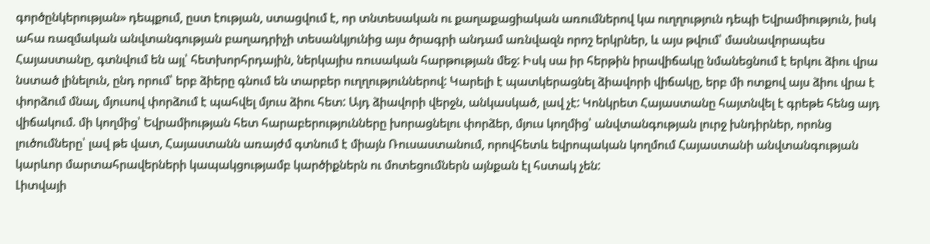գործընկերության» դեպքում, ըստ էության, ստացվում է, որ տնտեսական ու քաղաքացիական առումներով կա ուղղություն դեպի Եվրամիություն, իսկ ահա ռազմական անվտանգության բաղադրիչի տեսանկյունից այս ծրագրի անդամ առնվազն որոշ երկրներ, և այս թվում՝ մասնավորապես Հայաստանը, գտնվում են այլ՝ հետխորհրդային, ներկայիս ռուսական հարթության մեջ: Իսկ սա իր հերթին իրավիճակը նմանեցնում է երկու ձիու վրա նստած լինելուն, ընդ որում՝ երբ ձիերը գնում են տարբեր ուղղություններով: Կարելի է պատկերացնել ձիավորի վիճակը, երբ մի ոտքով այս ձիու վրա է փորձում մնալ, մյուսով փորձում է պահվել մյուս ձիու հետ: Այդ ձիավորի վերջն, անկասկած, լավ չէ: Կոնկրետ Հայաստանը հայտնվել է գրեթե հենց այդ վիճակում. մի կողմից՝ Եվրամիության հետ հարաբերությունները խորացնելու փորձեր, մյուս կողմից՝ անվտանգության լուրջ խնդիրներ, որոնց լուծումները՝ լավ թե վատ, Հայաստանն առայժմ գտնում է միայն Ռուսաստանում, որովհետև եվրոպական կողմում Հայաստանի անվտանգության կարևոր մարտահրավերների կապակցությամբ կարծիքներն ու մոտեցումներն այնքան էլ հստակ չեն:
Լիտվայի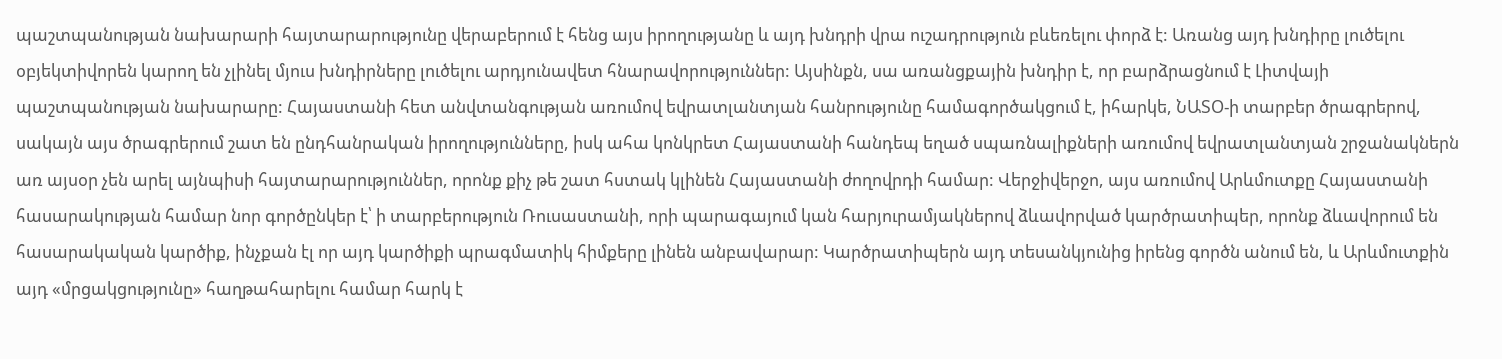պաշտպանության նախարարի հայտարարությունը վերաբերում է հենց այս իրողությանը և այդ խնդրի վրա ուշադրություն բևեռելու փորձ է: Առանց այդ խնդիրը լուծելու օբյեկտիվորեն կարող են չլինել մյուս խնդիրները լուծելու արդյունավետ հնարավորություններ: Այսինքն, սա առանցքային խնդիր է, որ բարձրացնում է Լիտվայի պաշտպանության նախարարը: Հայաստանի հետ անվտանգության առումով եվրատլանտյան հանրությունը համագործակցում է, իհարկե, ՆԱՏՕ-ի տարբեր ծրագրերով, սակայն այս ծրագրերում շատ են ընդհանրական իրողությունները, իսկ ահա կոնկրետ Հայաստանի հանդեպ եղած սպառնալիքների առումով եվրատլանտյան շրջանակներն առ այսօր չեն արել այնպիսի հայտարարություններ, որոնք քիչ թե շատ հստակ կլինեն Հայաստանի ժողովրդի համար: Վերջիվերջո, այս առումով Արևմուտքը Հայաստանի հասարակության համար նոր գործընկեր է՝ ի տարբերություն Ռուսաստանի, որի պարագայում կան հարյուրամյակներով ձևավորված կարծրատիպեր, որոնք ձևավորում են հասարակական կարծիք, ինչքան էլ որ այդ կարծիքի պրագմատիկ հիմքերը լինեն անբավարար: Կարծրատիպերն այդ տեսանկյունից իրենց գործն անում են, և Արևմուտքին այդ «մրցակցությունը» հաղթահարելու համար հարկ է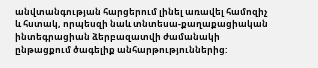անվտանգության հարցերում լինել առավել համոզիչ և հստակ, որպեսզի նաև տնտեսա-քաղաքացիական ինտեգրացիան ձերբազատվի ժամանակի ընթացքում ծագելիք անհարթություններից: